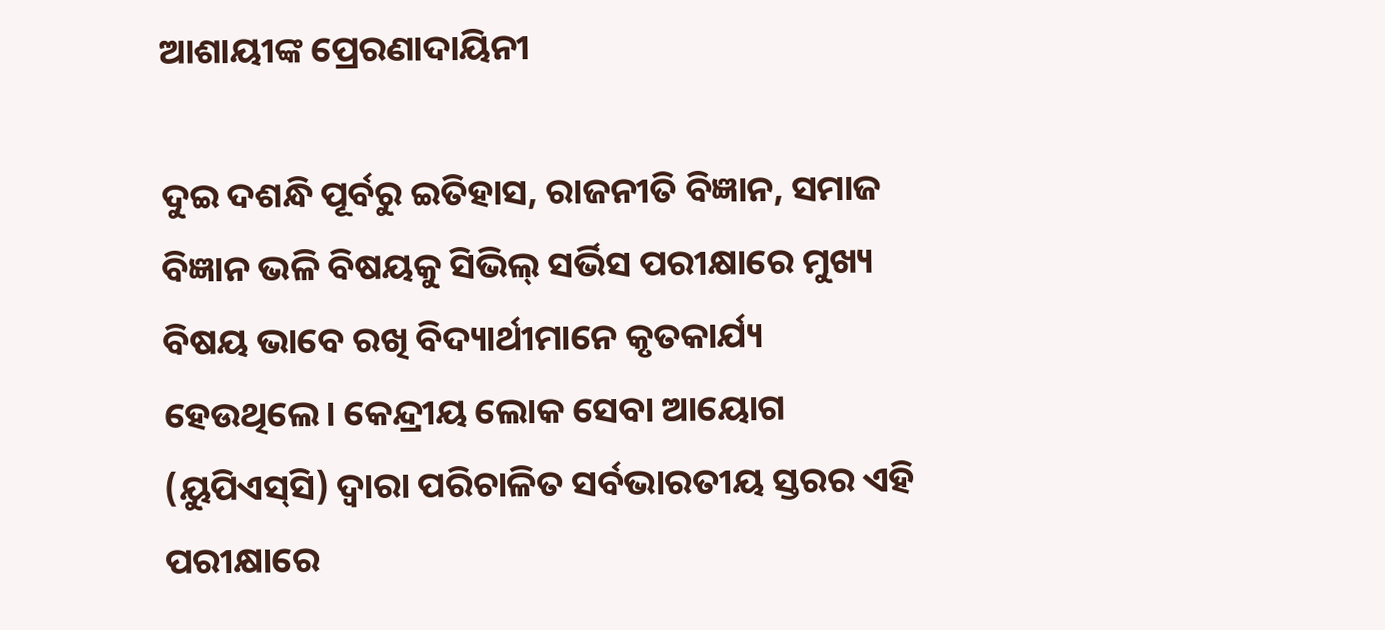ଆଶାୟୀଙ୍କ ପ୍ରେରଣାଦାୟିନୀ

ଦୁଇ ଦଶନ୍ଧି ପୂର୍ବରୁ ଇତିହାସ, ରାଜନୀତି ବିଜ୍ଞାନ, ସମାଜ ବିଜ୍ଞାନ ଭଳି ବିଷୟକୁ ସିଭିଲ୍‌ ସର୍ଭିସ ପରୀକ୍ଷାରେ ମୁଖ୍ୟ ବିଷୟ ଭାବେ ରଖି ବିଦ୍ୟାର୍ଥୀମାନେ କୃତକାର୍ଯ୍ୟ ହେଉଥିଲେ। କେନ୍ଦ୍ରୀୟ ଲୋକ ସେବା ଆୟୋଗ (ୟୁପିଏସ୍‌ସି) ଦ୍ୱାରା ପରିଚାଳିତ ସର୍ବଭାରତୀୟ ସ୍ତରର ଏହି ପରୀକ୍ଷାରେ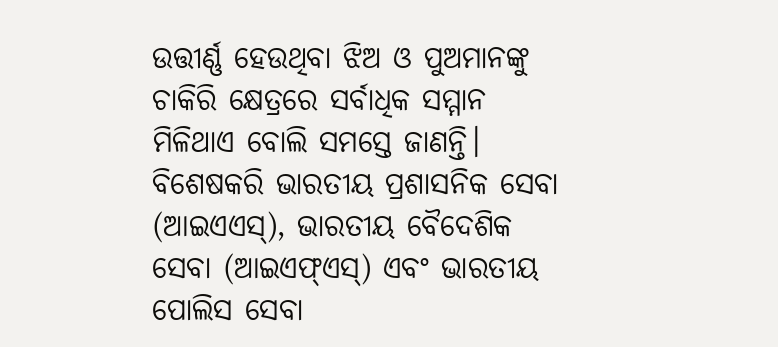ଉତ୍ତୀର୍ଣ୍ଣ ହେଉଥିବା ଝିଅ ଓ ପୁଅମାନଙ୍କୁ ଚାକିରି କ୍ଷେତ୍ରରେ ସର୍ବାଧିକ ସମ୍ମାନ ମିଳିଥାଏ ବୋଲି ସମସ୍ତେ ଜାଣନ୍ତି। ବିଶେଷକରି ଭାରତୀୟ ପ୍ରଶାସନିକ ସେବା (ଆଇଏଏସ୍‌), ଭାରତୀୟ ବୈଦେଶିକ ସେବା (ଆଇଏଫ୍‌ଏସ୍‌) ଏବଂ ଭାରତୀୟ ପୋଲିସ ସେବା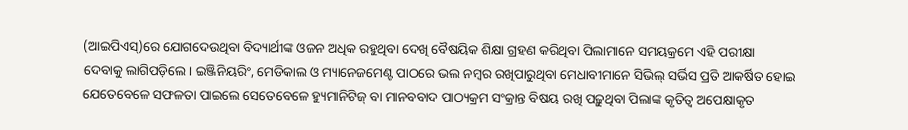(ଆଇପିଏସ୍‌)ରେ ଯୋଗଦେଉଥିବା ବିଦ୍ୟାର୍ଥୀଙ୍କ ଓଜନ ଅଧିକ ରହୁଥିବା ଦେଖି ବୈଷୟିକ ଶିକ୍ଷା ଗ୍ରହଣ କରିଥିବା ପିଲାମାନେ ସମୟକ୍ରମେ ଏହି ପରୀକ୍ଷା ଦେବାକୁ ଲାଗିପଡ଼ିଲେ। ଇଞ୍ଜିନିୟରିଂ, ମେଡିକାଲ ଓ ମ୍ୟାନେଜମେଣ୍ଟ ପାଠରେ ଭଲ ନମ୍ବର ରଖିପାରୁଥିବା ମେଧାବୀମାନେ ସିଭିଲ୍‌ ସର୍ଭିସ ପ୍ରତି ଆକର୍ଷିତ ହୋଇ ଯେତେବେଳେ ସଫଳତା ପାଇଲେ ସେତେବେଳେ ହ୍ୟୁମାନିଟିଜ୍‌ ବା ମାନବବାଦ ପାଠ୍ୟକ୍ରମ ସଂକ୍ରାନ୍ତ ବିଷୟ ରଖି ପଢ଼ୁଥିବା ପିଲାଙ୍କ କୃତିତ୍ୱ ଅପେକ୍ଷାକୃତ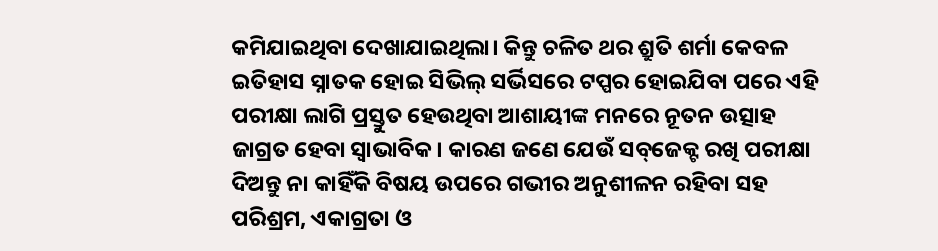କମିଯାଇଥିବା ଦେଖାଯାଇଥିଲା। କିନ୍ତୁ ଚଳିତ ଥର ଶ୍ରୁତି ଶର୍ମା କେବଳ ଇତିହାସ ସ୍ନାତକ ହୋଇ ସିଭିଲ୍‌ ସର୍ଭିସରେ ଟପ୍ପର ହୋଇଯିବା ପରେ ଏହି ପରୀକ୍ଷା ଲାଗି ପ୍ରସ୍ତୁତ ହେଉଥିବା ଆଶାୟୀଙ୍କ ମନରେ ନୂତନ ଉତ୍ସାହ ଜାଗ୍ରତ ହେବା ସ୍ବାଭାବିକ। କାରଣ ଜଣେ ଯେଉଁ ସବ୍‌ଜେକ୍ଟ ରଖି ପରୀକ୍ଷା ଦିଅନ୍ତୁ ନା କାହିଁକି ବିଷୟ ଉପରେ ଗଭୀର ଅନୁଶୀଳନ ରହିବା ସହ ପରିଶ୍ରମ, ଏକାଗ୍ରତା ଓ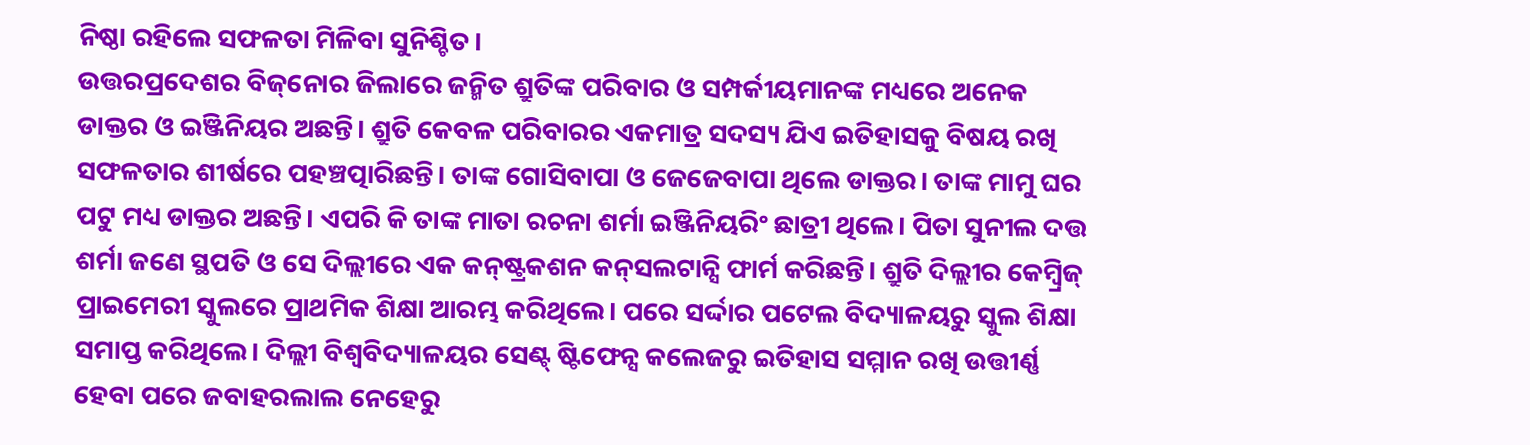ନିଷ୍ଠା ରହିଲେ ସଫଳତା ମିଳିବା ସୁନିଶ୍ଚିତ।
ଉତ୍ତରପ୍ରଦେଶର ବିଜ୍‌ନୋର ଜିଲାରେ ଜନ୍ମିତ ଶ୍ରୁତିଙ୍କ ପରିବାର ଓ ସମ୍ପର୍କୀୟମାନଙ୍କ ମଧ୍ୟରେ ଅନେକ ଡାକ୍ତର ଓ ଇଞ୍ଜିନିୟର ଅଛନ୍ତି। ଶ୍ରୁତି କେବଳ ପରିବାରର ଏକମାତ୍ର ସଦସ୍ୟ ଯିଏ ଇତିହାସକୁ ବିଷୟ ରଖି ସଫଳତାର ଶୀର୍ଷରେ ପହଞ୍ଚତ୍ପାରିଛନ୍ତି। ତାଙ୍କ ଗୋସିବାପା ଓ ଜେଜେବାପା ଥିଲେ ଡାକ୍ତର। ତାଙ୍କ ମାମୁ ଘର ପଟୁ ମଧ୍ୟ ଡାକ୍ତର ଅଛନ୍ତି। ଏପରି କି ତାଙ୍କ ମାତା ରଚନା ଶର୍ମା ଇଞ୍ଜିନିୟରିଂ ଛାତ୍ରୀ ଥିଲେ। ପିତା ସୁନୀଲ ଦତ୍ତ ଶର୍ମା ଜଣେ ସ୍ଥପତି ଓ ସେ ଦିଲ୍ଲୀରେ ଏକ କନ୍‌ଷ୍ଟ୍ରକଶନ କନ୍‌ସଲଟାନ୍ସି ଫାର୍ମ କରିଛନ୍ତି। ଶ୍ରୁତି ଦିଲ୍ଲୀର କେମ୍ବ୍ରିଜ୍‌ ପ୍ରାଇମେରୀ ସ୍କୁଲରେ ପ୍ରାଥମିକ ଶିକ୍ଷା ଆରମ୍ଭ କରିଥିଲେ। ପରେ ସର୍ଦ୍ଦାର ପଟେଲ ବିଦ୍ୟାଳୟରୁ ସ୍କୁଲ ଶିକ୍ଷା ସମାପ୍ତ କରିଥିଲେ। ଦିଲ୍ଲୀ ବିଶ୍ୱବିଦ୍ୟାଳୟର ସେଣ୍ଟ୍‌ ଷ୍ଟିଫେନ୍ସ କଲେଜରୁ ଇତିହାସ ସମ୍ମାନ ରଖି ଉତ୍ତୀର୍ଣ୍ଣ ହେବା ପରେ ଜବାହରଲାଲ ନେହେରୁ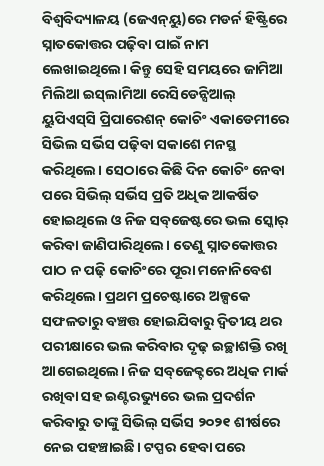ବିଶ୍ୱବିଦ୍ୟାଳୟ (ଜେଏନ୍‌ୟୁ)ରେ ମଡର୍ନ ହିଷ୍ଟ୍ରିରେ ସ୍ନାତକୋତ୍ତର ପଢ଼ିବା ପାଇଁ ନାମ ଲେଖାଇଥିଲେ। କିନ୍ତୁ ସେହି ସମୟରେ ଜାମିଆ ମିଲିଆ ଇସ୍‌ଲାମିଆ ରେସିଡେନ୍ସିଆଲ୍‌ ୟୁପିଏସ୍‌ସି ପ୍ରିପାରେଶନ୍‌ କୋଚିଂ ଏକାଡେମୀରେ ସିଭିଲ ସର୍ଭିସ ପଢ଼ିବା ସକାଶେ ମନସ୍ଥ କରିଥିଲେ। ସେଠାରେ କିଛି ଦିନ କୋଚିଂ ନେବା ପରେ ସିଭିଲ୍‌ ସର୍ଭିସ ପ୍ରତି ଅଧିକ ଆକର୍ଷିତ ହୋଇଥିଲେ ଓ ନିଜ ସବ୍‌ଜେଷ୍ଟରେ ଭଲ ସ୍କୋର୍‌ କରିବା ଜାଣିପାରିଥିଲେ। ତେଣୁ ସ୍ନାତକୋତ୍ତର ପାଠ ନ ପଢ଼ି କୋଚିଂରେ ପୂରା ମନୋନିବେଶ କରିଥିଲେ। ପ୍ରଥମ ପ୍ରଚେଷ୍ଟାରେ ଅଳ୍ପକେ ସଫଳତାରୁ ବଞ୍ଚତ୍ତ ହୋଇଯିବାରୁ ଦ୍ୱିତୀୟ ଥର ପରୀକ୍ଷାରେ ଭଲ କରିବାର ଦୃଢ଼ ଇଚ୍ଛାଶକ୍ତି ରଖି ଆଗେଇଥିଲେ। ନିଜ ସବ୍‌ଜେକ୍ଟରେ ଅଧିକ ମାର୍କ ରଖିବା ସହ ଇଣ୍ଟରଭ୍ୟୁରେ ଭଲ ପ୍ରଦର୍ଶନ କରିବାରୁ ତାଙ୍କୁ ସିଭିଲ୍‌ ସର୍ଭିସ ୨୦୨୧ ଶୀର୍ଷରେ ନେଇ ପହଞ୍ଚାଇଛି। ଟପ୍ପର ହେବା ପରେ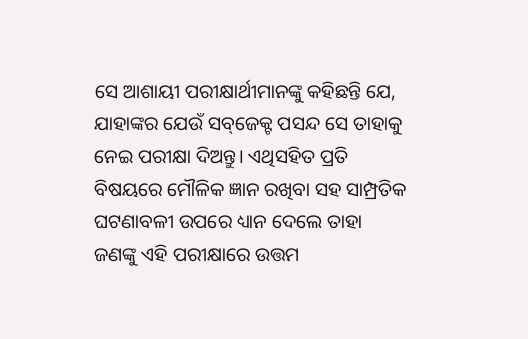ସେ ଆଶାୟୀ ପରୀକ୍ଷାର୍ଥୀମାନଙ୍କୁ କହିଛନ୍ତି ଯେ, ଯାହାଙ୍କର ଯେଉଁ ସବ୍‌ଜେକ୍ଟ ପସନ୍ଦ ସେ ତାହାକୁ ନେଇ ପରୀକ୍ଷା ଦିଅନ୍ତୁ। ଏଥିସହିତ ପ୍ରତି ବିଷୟରେ ମୌଳିକ ଜ୍ଞାନ ରଖିବା ସହ ସାମ୍ପ୍ରତିକ ଘଟଣାବଳୀ ଉପରେ ଧ୍ୟାନ ଦେଲେ ତାହା ଜଣଙ୍କୁ ଏହି ପରୀକ୍ଷାରେ ଉତ୍ତମ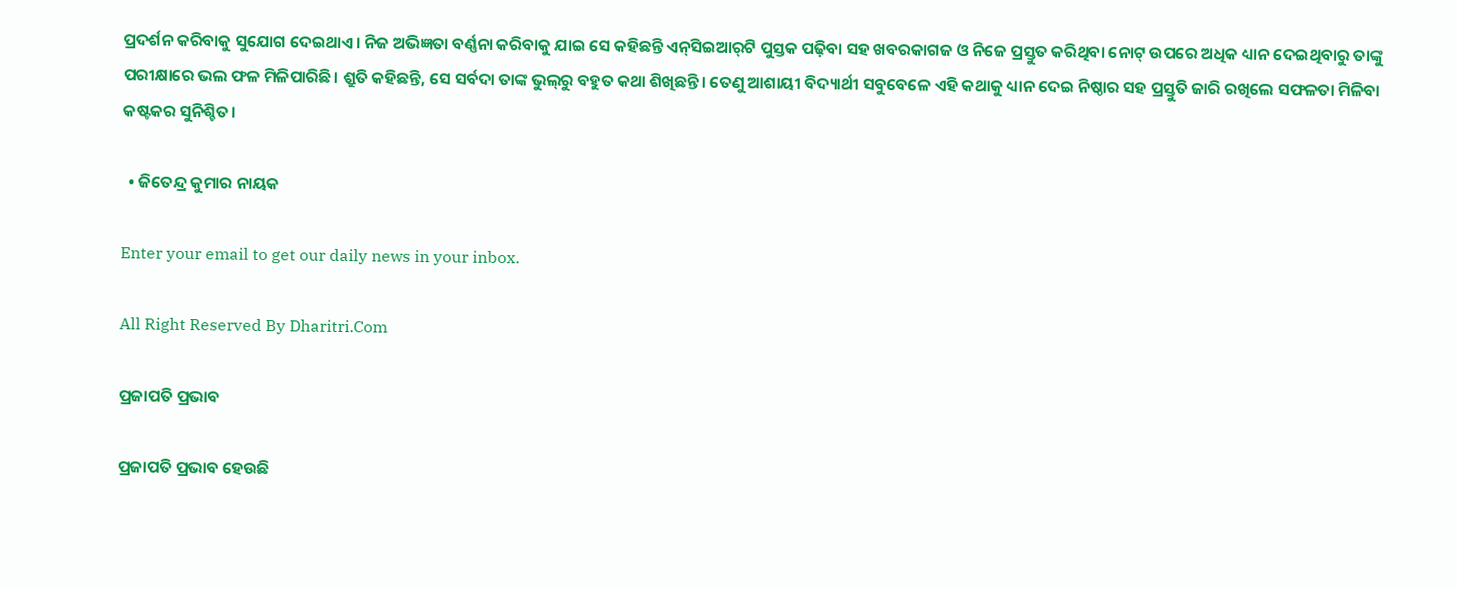ପ୍ରଦର୍ଶନ କରିବାକୁ ସୁଯୋଗ ଦେଇଥାଏ। ନିଜ ଅଭିଜ୍ଞତା ବର୍ଣ୍ଣନା କରିବାକୁ ଯାଇ ସେ କହିଛନ୍ତି ଏନ୍‌ସିଇଆର୍‌ଟି ପୁସ୍ତକ ପଢ଼ିବା ସହ ଖବରକାଗଜ ଓ ନିଜେ ପ୍ରସ୍ତୁତ କରିଥିବା ନୋଟ୍‌ ଉପରେ ଅଧିକ ଧ୍ୟାନ ଦେଇଥିବାରୁ ତାଙ୍କୁ ପରୀକ୍ଷାରେ ଭଲ ଫଳ ମିଳିପାରିଛି। ଶ୍ରୁତି କହିଛନ୍ତି, ସେ ସର୍ବଦା ତାଙ୍କ ଭୁଲ୍‌ରୁ ବହୁତ କଥା ଶିଖିଛନ୍ତି। ତେଣୁ ଆଶାୟୀ ବିଦ୍ୟାର୍ଥୀ ସବୁବେଳେ ଏହି କଥାକୁ ଧ୍ୟାନ ଦେଇ ନିଷ୍ଠାର ସହ ପ୍ରସ୍ତୁତି ଜାରି ରଖିଲେ ସଫଳତା ମିଳିବା କଷ୍ଟକର ସୁନିଶ୍ଚିତ।

  • ଜିତେନ୍ଦ୍ର କୁମାର ନାୟକ

Enter your email to get our daily news in your inbox.

All Right Reserved By Dharitri.Com

ପ୍ରଜାପତି ପ୍ରଭାବ

ପ୍ରଜାପତି ପ୍ରଭାବ ହେଉଛି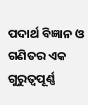ପଦାର୍ଥ ବିଜ୍ଞାନ ଓ ଗଣିତର ଏକ ଗୁରୁତ୍ୱପୂର୍ଣ୍ଣ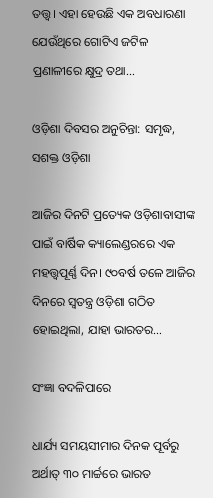ତତ୍ତ୍ୱ। ଏହା ହେଉଛି ଏକ ଅବଧାରଣା ଯେଉଁଥିରେ ଗୋଟିଏ ଜଟିଳ ପ୍ରଣାଳୀରେ କ୍ଷୁଦ୍ର ତଥା…

ଓଡ଼ିଶା ଦିବସର ଅନୁଚିନ୍ତା: ସମୃଦ୍ଧ, ସଶକ୍ତ ଓଡ଼ିଶା

ଆଜିର ଦିନଟି ପ୍ରତ୍ୟେକ ଓଡ଼ିଶାବାସୀଙ୍କ ପାଇଁ ବାର୍ଷିକ କ୍ୟାଲେଣ୍ଡରରେ ଏକ ମହତ୍ତ୍ୱପୂର୍ଣ୍ଣ ଦିନ। ୯୦ବର୍ଷ ତଳେ ଆଜିର ଦିନରେ ସ୍ବତନ୍ତ୍ର ଓଡ଼ିଶା ଗଠିତ ହୋଇଥିଲା, ଯାହା ଭାରତର…

ସଂଜ୍ଞା ବଦଳିପାରେ

ଧାର୍ଯ୍ୟ ସମୟସୀମାର ଦିନକ ପୂର୍ବରୁ ଅର୍ଥାତ୍‌ ୩୦ ମାର୍ଚ୍ଚରେ ଭାରତ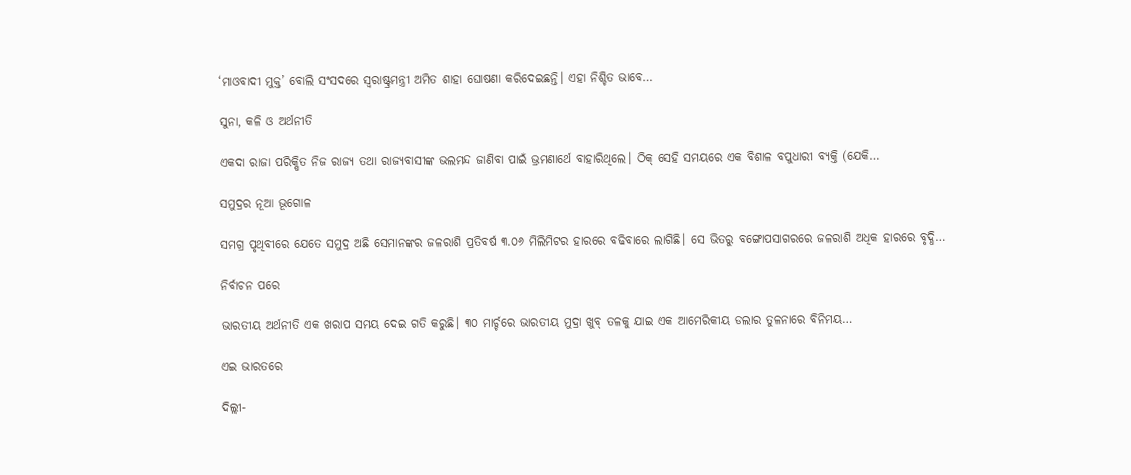‘ମାଓବାଦୀ ମୁକ୍ତ’ ବୋଲି ସଂସଦରେ ସ୍ବରାଷ୍ଟ୍ରମନ୍ତ୍ରୀ ଅମିତ ଶାହା ଘୋଷଣା କରିଦେଇଛନ୍ତି। ଏହା ନିଶ୍ଚିତ ଭାବେ…

ସୁନା, କଳି ଓ ଅର୍ଥନୀତି

ଏକଦା ରାଜା ପରିକ୍ଷିତ ନିଜ ରାଜ୍ୟ ତଥା ରାଜ୍ୟବାସୀଙ୍କ ଭଲମନ୍ଦ ଜାଣିବା ପାଇଁ ଭ୍ରମଣାର୍ଥେ ବାହାରିଥିଲେ। ଠିକ୍‌ ସେହି ସମୟରେ ଏକ ବିଶାଳ ବପୁଧାରୀ ବ୍ୟକ୍ତି (ଯେକି…

ସମୁଦ୍ରର ନୂଆ ଭୂଗୋଳ

ସମଗ୍ର ପୃଥିବୀରେ ଯେତେ ସମୁଦ୍ର ଅଛି ସେମାନଙ୍କର ଜଳରାଶି ପ୍ରତିବର୍ଷ ୩.୦୬ ମିଲିମିଟର ହାରରେ ବଢିବାରେ ଲାଗିଛି। ସେ ଭିତରୁ ବଙ୍ଗୋପସାଗରରେ ଜଳରାଶି ଅଧିକ ହାରରେ ବୃଦ୍ଧି…

ନିର୍ବାଚନ ପରେ

ଭାରତୀୟ ଅର୍ଥନୀତି ଏକ ଖରାପ ସମୟ ଦେଇ ଗତି କରୁଛି। ୩୦ ମାର୍ଚ୍ଚରେ ଭାରତୀୟ ମୁଦ୍ରା ଖୁବ୍‌ ତଳକୁ ଯାଇ ଏକ ଆମେରିକୀୟ ଡଲାର ତୁଳନାରେ ବିନିମୟ…

ଏଇ ଭାରତରେ

ଦିଲ୍ଲୀ-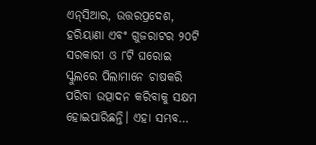ଏନ୍‌ସିଆର, ଉତ୍ତରପ୍ରଦେଶ, ହରିୟାଣା ଏବଂ ଗୁଜରାଟର ୨୦ଟି ସରକାରୀ ଓ ୮ଟି ଘରୋଇ ସ୍କୁଲରେ ପିଲାମାନେ ଚାଷକରି ପରିବା ଉତ୍ପାଦନ କରିବାକୁ ସକ୍ଷମ ହୋଇପାରିଛନ୍ତି। ଏହା ସମ୍ଭବ…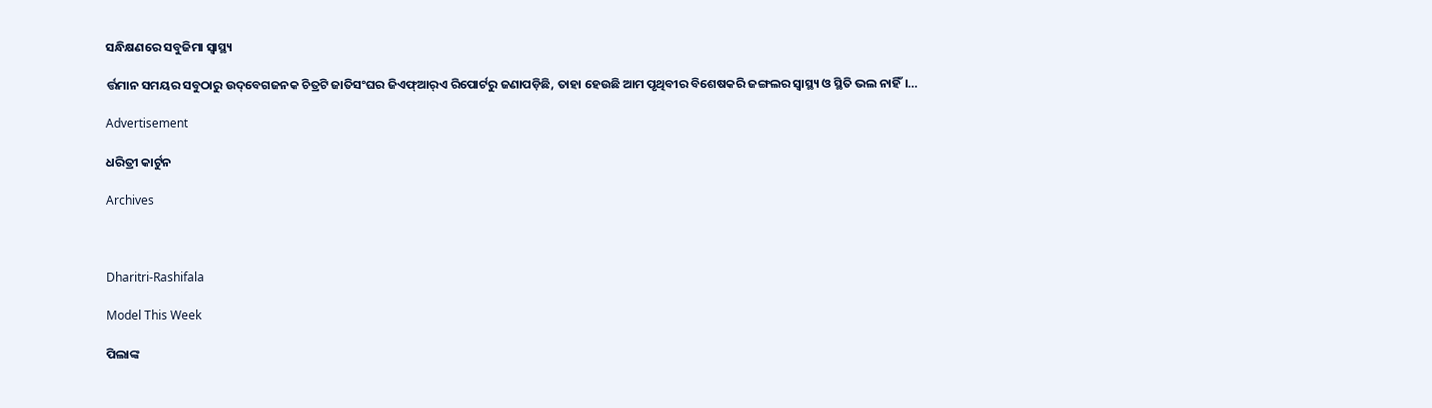ସନ୍ଧିକ୍ଷଣରେ ସବୁଜିମା ସ୍ବାସ୍ଥ୍ୟ

ର୍ତ୍ତମାନ ସମୟର ସବୁଠାରୁ ଉଦ୍‌ବେଗଜନକ ଚିତ୍ରଟି ଜାତିସଂଘର ଜିଏଫ୍‌ଆର୍‌ଏ ରିପୋର୍ଟରୁ ଜଣାପଡ଼ିଛି, ତାହା ହେଉଛି ଆମ ପୃଥିବୀର ବିଶେଷକରି ଜଙ୍ଗଲର ସ୍ବାସ୍ଥ୍ୟ ଓ ସ୍ଥିତି ଭଲ ନାହିଁ।…

Advertisement

ଧରିତ୍ରୀ କାର୍ଟୁନ

Archives



Dharitri-Rashifala

Model This Week

ପିଲାଙ୍କ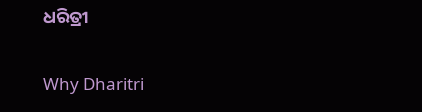ଧରିତ୍ରୀ

Why Dharitri